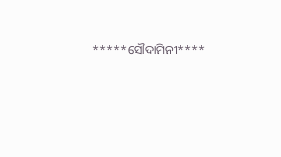*****ସୌଦାମିନୀ****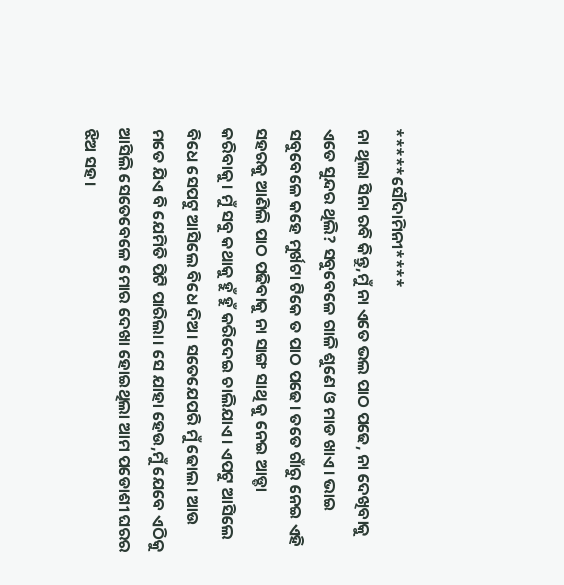*****ସୌଦାମିନୀ****
ନା ଥିଲା ସିନା ରବି କିନ୍ତୁ,ମୁଁ ନା ଏତେ ଭଲ ପାଠ ପଢେ, ନା ଦେଖିବାକୁ ଏତେ ସୁନ୍ଦର ଥିଲି? ସବୁବେଳେ ଗାଳି ଶୁଣେ ଓ ମାଡ ଖାଏ। ଭାଇ ସବୁବେଳେ କହେ ମୁର୍ଖଟା ଟିକେ ତ ପାଠ ପଢେ। ତତେ ଗାଁରୁ ନେଇ ଏହି ସହରକୁ ଆଣିଲି ପାଠ ପଢିବାକୁ ନା ସାଙ୍ଗ ସାଥି କୁ ନେଇ ଆଡ୍ଡା କରିବାକୁ। ମୁଁ ସବୁ କଥାକୁ ହୁଁ ହୁଁ କରିଦେଇ ଚାଲିଯାଏ। ଏପଟୁ ଆସିଲେ ବିଧେ ସେପଟୁ ଆସିଲେ ବିଧେ ଦିଅ। ସତେଯେପରି ମୁଁ ଢୋଲ। ଆଉ ମତେ ଯିଏ ବି ଯେମିତି ପିଟି ପାରିଲା। ସେ ଯାହା ହେଉ,ମୁଁ ଯେବେ ଏଠିକୁ ଆସିଲି ସେତେବେଳେ ମୋର ଦେଖା ହୋଇଥିଲା ଆମ ପଡୋଶୀ ଘରର ଝିଅ ସହ।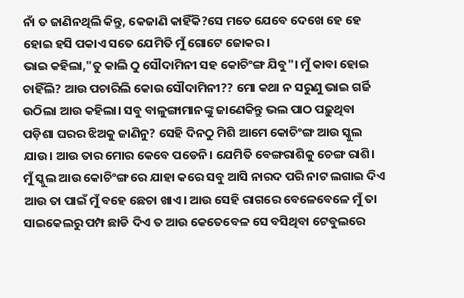ନାଁ ତ ଜାଣିନଥିଲି କିନ୍ତୁ, କେଜାଣି କାହିଁକି?ସେ ମତେ ଯେବେ ଦେଖେ ହେ ହେ ହୋଇ ହସି ପକାଏ ସତେ ଯେମିତି ମୁଁ ଗୋଟେ ଜୋକର।
ଭାଇ କହିଲା,"ତୁ କାଲି ଠୁ ସୌଦାମିନୀ ସହ କୋଚିଂଙ୍ଗ ଯିବୁ"। ମୁଁ କାବା ହୋଇ ଚାହିଁଲି? ଆଉ ପଚାରିଲି କୋଉ ସୌଦାମିନୀ?? ମୋ କଥା ନ ସରୁଣୁ ଭାଇ ଗର୍ଜି ଉଠିଲା ଆଉ କହିଲା। ସବୁ ବାଳୁଙ୍ଗାମାନଙ୍କୁ ଜାଣେକିନ୍ତୁ ଭଲ ପାଠ ପଢ଼ୁଥିବା ପଡ଼ିଶା ଘରର ଝିଅକୁ ଜାଣିନୁ? ସେହି ଦିନଠୁ ମିଶି ଆମେ କୋଚିଂଙ୍ଗ ଆଉ ସ୍କୁଲ ଯାଉ। ଆଉ ତାର ମୋର କେବେ ପଡେନି। ଯେମିତି ବେଙ୍ଗରାଶିକୁ ଚେଙ୍ଗ ରାଶି। ମୁଁ ସ୍କୁଲ ଆଉ କୋଚିଂଙ୍ଗ ରେ ଯାହା କରେ ସବୁ ଆସି ନାରଦ ପରି ନାଟ ଲଗାଇ ଦିଏ ଆଉ ତା ପାଇଁ ମୁଁ ବହେ ଛେଚା ଖାଏ। ଆଉ ସେହି ରାଗରେ ବେଳେବେଳେ ମୁଁ ତା ସାଇକେଲରୁ ପମ୍ପ ଛାଡି ଦିଏ ତ ଆଉ କେତେବେଳ ସେ ବସିଥିବା ଟେବୁଲରେ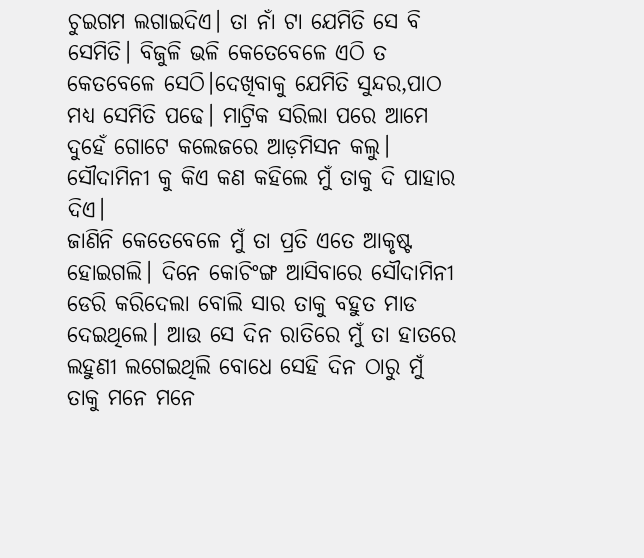ଚୁଇଗମ ଲଗାଇଦିଏ। ତା ନାଁ ଟା ଯେମିତି ସେ ବି ସେମିତି। ବିଜୁଳି ଭଳି କେତେବେଳେ ଏଠି ତ କେତବେଳେ ସେଠି।ଦେଖିବାକୁ ଯେମିତି ସୁନ୍ଦର,ପାଠ ମଧ୍ୟ ସେମିତି ପଢେ। ମାଟ୍ରିକ ସରିଲା ପରେ ଆମେ ଦୁହେଁ ଗୋଟେ କଲେଜରେ ଆଡ଼ମିସନ କଲୁ। ସୌଦାମିନୀ କୁ କିଏ କଣ କହିଲେ ମୁଁ ତାକୁ ଦି ପାହାର ଦିଏ।
ଜାଣିନି କେତେବେଳେ ମୁଁ ତା ପ୍ରତି ଏତେ ଆକୃଷ୍ଟ ହୋଇଗଲି। ଦିନେ କୋଚିଂଙ୍ଗ ଆସିବାରେ ସୌଦାମିନୀ ଡେରି କରିଦେଲା ବୋଲି ସାର ତାକୁ ବହୁତ ମାଡ ଦେଇଥିଲେ। ଆଉ ସେ ଦିନ ରାତିରେ ମୁଁ ତା ହାତରେ ଲହୁଣୀ ଲଗେଇଥିଲି ବୋଧେ ସେହି ଦିନ ଠାରୁ ମୁଁ ତାକୁ ମନେ ମନେ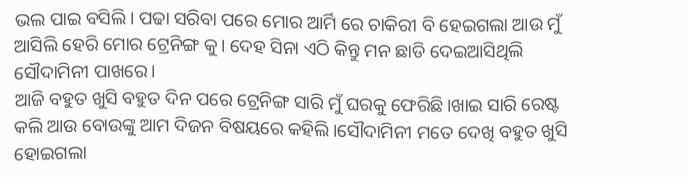ଭଲ ପାଇ ବସିଲି। ପଢା ସରିବା ପରେ ମୋର ଆର୍ମି ରେ ଚାକିରୀ ବି ହେଇଗଲା ଆଉ ମୁଁ ଆସିଲି ହେରି ମୋର ଟ୍ରେନିଙ୍ଗ କୁ। ଦେହ ସିନା ଏଠି କିନ୍ତୁ ମନ ଛାଡି ଦେଇଆସିଥିଲି ସୌଦାମିନୀ ପାଖରେ।
ଆଜି ବହୁତ ଖୁସି ବହୁତ ଦିନ ପରେ ଟ୍ରେନିଙ୍ଗ ସାରି ମୁଁ ଘରକୁ ଫେରିଛି।ଖାଇ ସାରି ରେଷ୍ଟ କଲି ଆଉ ବୋଉଙ୍କୁ ଆମ ଦିଜନ ବିଷୟରେ କହିଲି।ସୌଦାମିନୀ ମତେ ଦେଖି ବହୁତ ଖୁସି ହୋଇଗଲା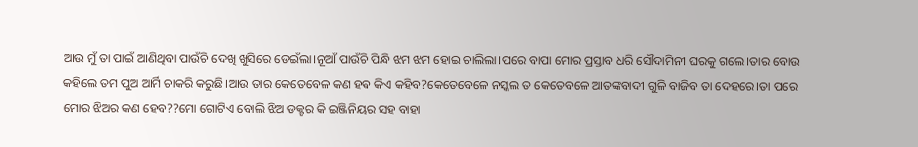ଆଉ ମୁଁ ତା ପାଇଁ ଆଣିଥିବା ପାଉଁଚି ଦେଖି ଖୁସିରେ ଡେଇଁଲା।ନୂଆଁ ପାଉଁଚି ପିନ୍ଧି ଝମ ଝମ ହୋଇ ଚାଲିଲା।ପରେ ବାପା ମୋର ପ୍ରସ୍ତାବ ଧରି ସୌଦାମିନୀ ଘରକୁ ଗଲେ।ତାର ବୋଉ କହିଲେ ତମ ପୁଅ ଆର୍ମି ଚାକରି କରୁଛି।ଆଉ ତାର କେତେବେଳ କଣ ହଵ କିଏ କହିବ?କେତେବେଳେ ନସ୍କଲ ତ କେତେବଳେ ଆତଙ୍କବାଦୀ ଗୁଳି ବାଜିବ ତା ଦେହରେ।ତା ପରେ ମୋର ଝିଅର କଣ ହେବ??ମୋ ଗୋଟିଏ ବୋଲି ଝିଅ ଡକ୍ଟର କି ଇଞ୍ଜିନିୟର ସହ ବାହା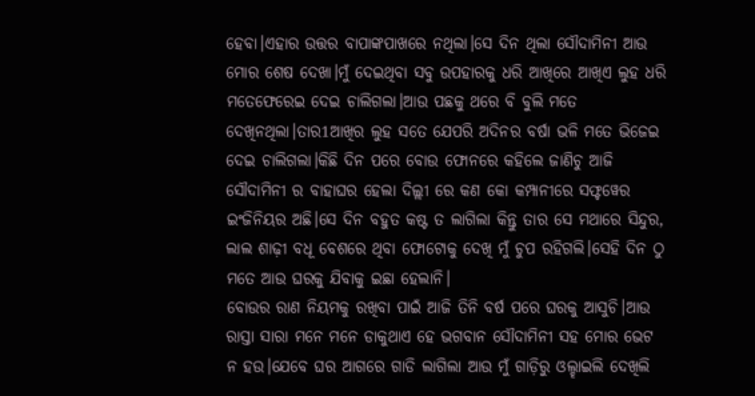ହେବା।ଏହାର ଉତ୍ତର ବାପାଙ୍କପାଖରେ ନଥିଲା।ସେ ଦିନ ଥିଲା ସୌଦାମିନୀ ଆଉ ମୋର ଶେଷ ଦେଖା।ମୁଁ ଦେଇଥିବା ସବୁ ଉପହାରକୁ ଧରି ଆଖିରେ ଆଖିଏ ଲୁହ ଧରି ମତେଫେରେଇ ଦେଇ ଚାଲିଗଲା।ଆଉ ପଛକୁ ଥରେ ବି ବୁଲି ମତେ ଦେଖିନଥିଲା।ତାର1ଆଖିର ଲୁହ ସତେ ଯେପରି ଅଦିନର ବର୍ଷା ଭଳି ମତେ ଭିଜେଇ ଦେଇ ଚାଲିଗଲା।କିଛି ଦିନ ପରେ ବୋଉ ଫୋନରେ କହିଲେ ଜାଣିଚୁ ଆଜି ସୌଦାମିନୀ ର ବାହାଘର ହେଲା ଦିଲ୍ଲୀ ରେ କଣ କୋ କମ୍ପାନୀରେ ସଫ୍ଟୱେର ଇଂଜିନିୟର ଅଛି।ସେ ଦିନ ବହୁତ କଷ୍ଟ ତ ଲାଗିଲା କିନ୍ତୁ ତାର ସେ ମଥାରେ ସିନ୍ଦୁର, ଲାଲ ଶାଢ଼ୀ ବଧୂ ବେଶରେ ଥିବା ଫୋଟୋକୁ ଦେଖି ମୁଁ ଚୁପ ରହିଗଲି।ସେହି ଦିନ ଠୁ ମତେ ଆଉ ଘରକୁ ଯିବାକୁ ଇଛା ହେଲାନି।
ବୋଉର ରାଣ ନିୟମକୁ ରଖିବା ପାଇଁ ଆଜି ତିନି ବର୍ଷ ପରେ ଘରକୁ ଆସୁଚି।ଆଉ ରାସ୍ତା ସାରା ମନେ ମନେ ଡାକୁଥାଏ ହେ ଭଗବାନ ସୌଦାମିନୀ ସହ ମୋର ଭେଟ ନ ହଉ।ଯେବେ ଘର ଆଗରେ ଗାଡି ଲାଗିଲା ଆଉ ମୁଁ ଗାଡ଼ିରୁ ଓଲ୍ହାଇଲି ଦେଖିଲି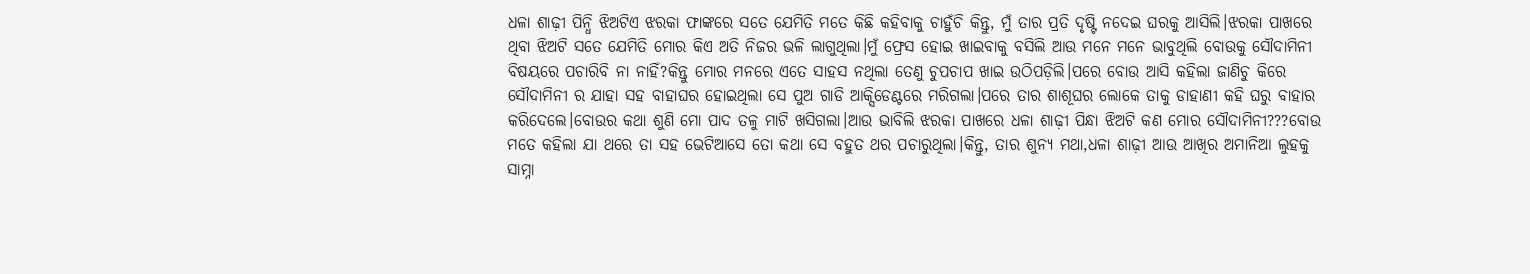ଧଳା ଶାଢ଼ୀ ପିନ୍ଧି ଝିଅଟିଏ ଝରକା ଫାଙ୍କରେ ସତେ ଯେମିତି ମତେ କିଛି କହିବାକୁ ଚାହୁଁଚି କିନ୍ତୁ, ମୁଁ ତାର ପ୍ରତି ଦୃଷ୍ଟି ନଦେଇ ଘରକୁ ଆସିଲି।ଝରକା ପାଖରେ ଥିବା ଝିଅଟି ସତେ ଯେମିତି ମୋର କିଏ ଅତି ନିଜର ଭଳି ଲାଗୁଥିଲା।ମୁଁ ଫ୍ରେସ ହୋଇ ଖାଇବାକୁ ବସିଲି ଆଉ ମନେ ମନେ ଭାବୁଥିଲି ବୋଉକୁ ସୌଦାମିନୀ ବିଷୟରେ ପଚାରିବି ନା ନାହିଁ?କିନ୍ତୁ ମୋର ମନରେ ଏତେ ସାହସ ନଥିଲା ତେଣୁ ଚୁପଚାପ ଖାଇ ଉଠିପଡ଼ିଲି।ପରେ ବୋଉ ଆସି କହିଲା ଜାଣିଚୁ କିରେ ସୌଦାମିନୀ ର ଯାହା ସହ ବାହାଘର ହୋଇଥିଲା ସେ ପୁଅ ଗାଡି ଆକ୍ସିଡେଣ୍ଟରେ ମରିଗଲା।ପରେ ତାର ଶାଶୂଘର ଲୋକେ ତାକୁ ଡାହାଣୀ କହି ଘରୁ ବାହାର କରିଦେଲେ।ବୋଉର କଥା ଶୁଣି ମୋ ପାଦ ତଳୁ ମାଟି ଖସିଗଲା।ଆଉ ଭାବିଲି ଝରକା ପାଖରେ ଧଳା ଶାଢ଼ୀ ପିନ୍ଧା ଝିଅଟି କଣ ମୋର ସୌଦାମିନୀ???ବୋଉ ମତେ କହିଲା ଯା ଥରେ ତା ସହ ଭେଟିଆସେ ତୋ କଥା ସେ ବହୁତ ଥର ପଚାରୁଥିଲା।କିନ୍ତୁ, ତାର ଶୁନ୍ୟ ମଥା,ଧଳା ଶାଢ଼ୀ ଆଉ ଆଖିର ଅମାନିଆ ଲୁହକୁ ସାମ୍ନା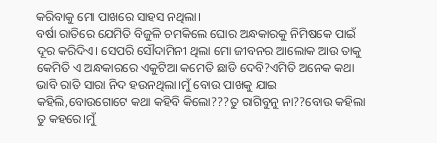କରିବାକୁ ମୋ ପାଖରେ ସାହସ ନଥିଲା।
ବର୍ଷା ରାତିରେ ଯେମିତି ବିଜୁଳି ଚମକିଲେ ଘୋର ଅନ୍ଧକାରକୁ ନିମିଷକେ ପାଇଁ ଦୂର କରିଦିଏ। ସେପରି ସୌଦାମିନୀ ଥିଲା ମୋ ଜୀବନର ଆଲୋକ ଆଉ ତାକୁ
କେମିତି ଏ ଅନ୍ଧକାରରେ ଏକୁଟିଆ କମେତି ଛାଡି ଦେବି?ଏମିତି ଅନେକ କଥା ଭାବି ରାତି ସାରା ନିଦ ହଉନଥିଲା।ମୁଁ ବୋଉ ପାଖକୁ ଯାଇ କହିଲି,ବୋଉଗୋଟେ କଥା କହିବି କିଲୋ???ତୁ ରାଗିବୁନୁ ନା??ବୋଉ କହିଲା ତୁ କହରେ।ମୁଁ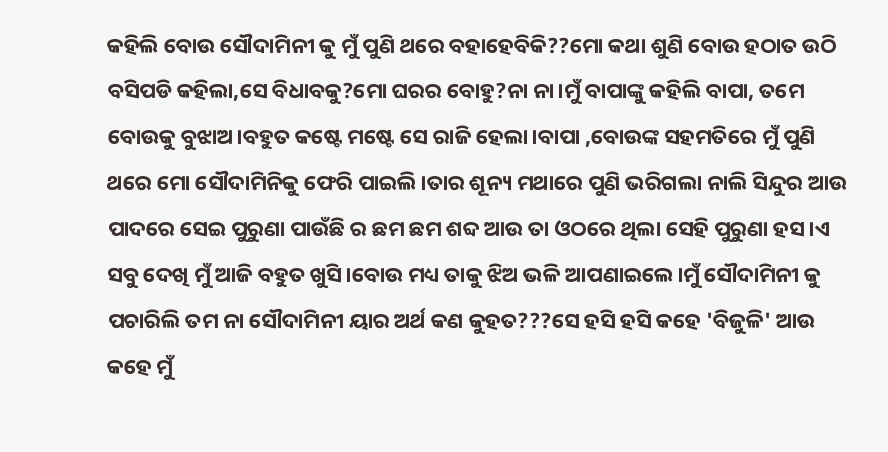କହିଲି ବୋଉ ସୌଦାମିନୀ କୁ ମୁଁ ପୁଣି ଥରେ ବହାହେବିକି??ମୋ କଥା ଶୁଣି ବୋଉ ହଠାତ ଉଠି ବସିପଡି କହିଲା,ସେ ବିଧାବକୁ?ମୋ ଘରର ବୋହୁ?ନା ନା।ମୁଁ ବାପାଙ୍କୁ କହିଲି ବାପା, ତମେ ବୋଉକୁ ବୁଝାଅ।ବହୁତ କଷ୍ଟେ ମଷ୍ଟେ ସେ ରାଜି ହେଲା।ବାପା ,ବୋଉଙ୍କ ସହମତିରେ ମୁଁ ପୁଣି ଥରେ ମୋ ସୌଦାମିନିକୁ ଫେରି ପାଇଲି।ତାର ଶୂନ୍ୟ ମଥାରେ ପୁଣି ଭରିଗଲା ନାଲି ସିନ୍ଦୁର ଆଉ ପାଦରେ ସେଇ ପୁରୁଣା ପାଉଁଛି ର ଛମ ଛମ ଶବ୍ଦ ଆଉ ତା ଓଠରେ ଥିଲା ସେହି ପୁରୁଣା ହସ।ଏ ସବୁ ଦେଖି ମୁଁ ଆଜି ବହୁତ ଖୁସି।ବୋଉ ମଧ୍ୟ ତାକୁ ଝିଅ ଭଳି ଆପଣାଇଲେ।ମୁଁ ସୌଦାମିନୀ କୁ ପଚାରିଲି ତମ ନା ସୌଦାମିନୀ ୟାର ଅର୍ଥ କଣ କୁହତ???ସେ ହସି ହସି କହେ 'ବିଜୁଳି' ଆଉ କହେ ମୁଁ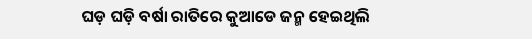ଘଡ଼ ଘଡ଼ି ବର୍ଷା ରାତିରେ କୁଆଡେ ଜନ୍ମ ହେଇଥିଲି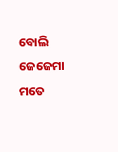ବୋଲି ଜେଜେମା ମତେ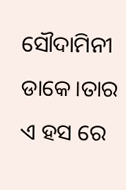ସୌଦାମିନୀ ଡାକେ।ତାର ଏ ହସ ରେ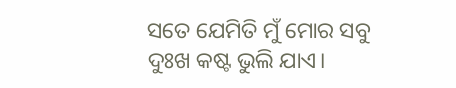ସତେ ଯେମିତି ମୁଁ ମୋର ସବୁ ଦୁଃଖ କଷ୍ଟ ଭୁଲି ଯାଏ।